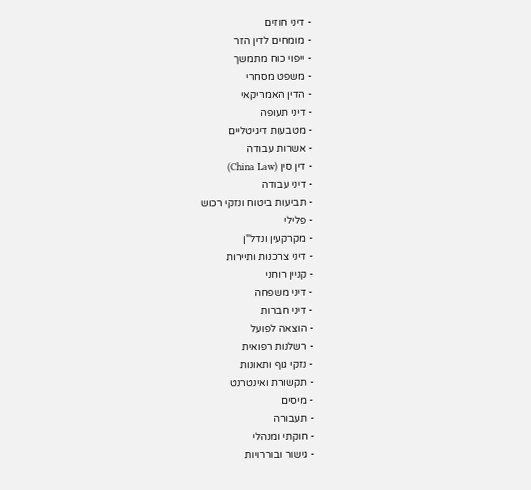- דיני חוזים
- מומחים לדין הזר
- ייפוי כוח מתמשך
- משפט מסחרי
- הדין האמריקאי
- דיני תעופה
- מטבעות דיגיטליים
- אשרות עבודה
- דין סין (China Law)
- דיני עבודה
- תביעות ביטוח ונזקי רכוש
- פלילי
- מקרקעין ונדל"ן
- דיני צרכנות ותיירות
- קניין רוחני
- דיני משפחה
- דיני חברות
- הוצאה לפועל
- רשלנות רפואית
- נזקי גוף ותאונות
- תקשורת ואינטרנט
- מיסים
- תעבורה
- חוקתי ומנהלי
- גישור ובוררויות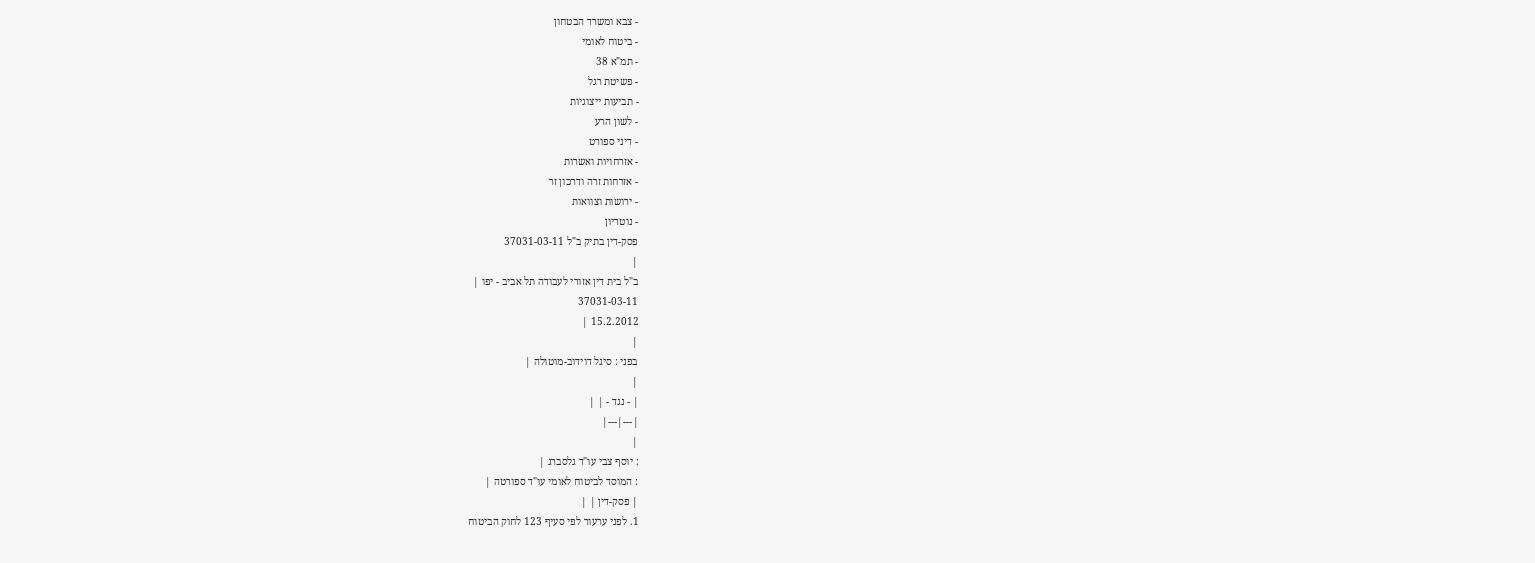- צבא ומשרד הבטחון
- ביטוח לאומי
- תמ"א 38
- פשיטת רגל
- תביעות ייצוגיות
- לשון הרע
- דיני ספורט
- אזרחויות ואשרות
- אזרחות זרה ודרכון זר
- ירושות וצוואות
- נוטריון
פסק-דין בתיק ב"ל 37031-03-11
|
ב"ל בית דין אזורי לעבודה תל אביב - יפו |
37031-03-11
15.2.2012 |
|
בפני : סיגל דוידוב-מוטולה |
|
| - נגד - | |
|---|---|
|
: יוסף צבי עו"ד גלסברג |
: המוסד לביטוח לאומי עו"ד ספורטה |
| פסק-דין | |
1. לפני ערעור לפי סעיף 123 לחוק הביטוח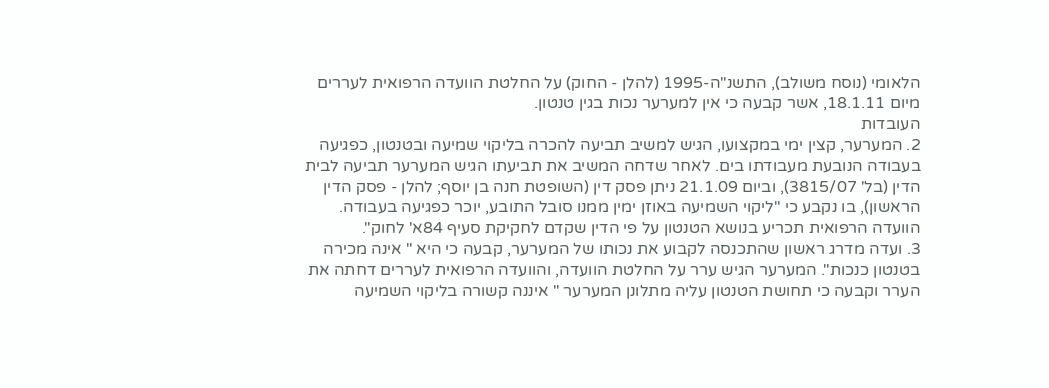הלאומי (נוסח משולב), התשנ"ה-1995 (להלן - החוק) על החלטת הוועדה הרפואית לעררים מיום 18.1.11, אשר קבעה כי אין למערער נכות בגין טנטון.
העובדות
2. המערער, קצין ימי במקצועו, הגיש למשיב תביעה להכרה בליקוי שמיעה ובטנטון, כפגיעה בעבודה הנובעת מעבודתו בים. לאחר שדחה המשיב את תביעתו הגיש המערער תביעה לבית הדין (בל' 3815/07), וביום 21.1.09 ניתן פסק דין (השופטת חנה בן יוסף; להלן - פסק הדין הראשון), בו נקבע כי "ליקוי השמיעה באוזן ימין ממנו סובל התובע, יוכר כפגיעה בעבודה. הוועדה הרפואית תכריע בנושא הטנטון על פי הדין שקדם לחקיקת סעיף 84א' לחוק".
3. ועדה מדרג ראשון שהתכנסה לקבוע את נכותו של המערער, קבעה כי היא " אינה מכירה בטנטון כנכות". המערער הגיש ערר על החלטת הוועדה, והוועדה הרפואית לעררים דחתה את הערר וקבעה כי תחושת הטנטון עליה מתלונן המערער " איננה קשורה בליקוי השמיעה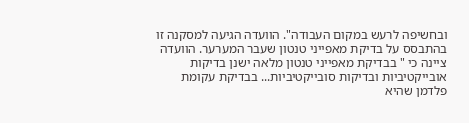ובחשיפה לרעש במקום העבודה". הוועדה הגיעה למסקנה זו בהתבסס על בדיקת מאפייני טנטון שעבר המערער. הוועדה ציינה כי " בבדיקת מאפייני טנטון מלאה ישנן בדיקות אובייקטיביות ובדיקות סובייקטיביות... בבדיקת עקומת פלדמן שהיא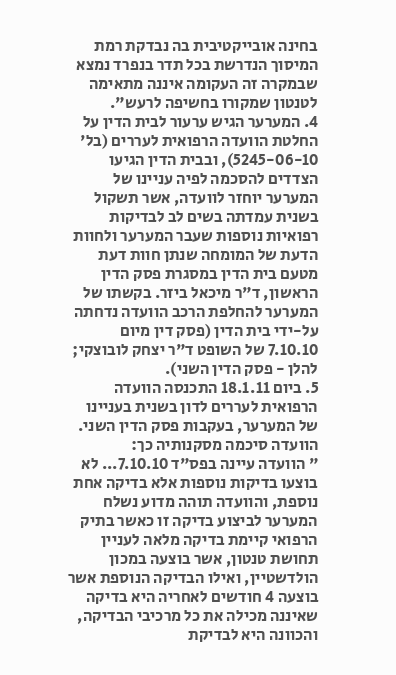בחינה אובייקטיבית בה נבדקת רמת המיסוך הנדרשת בכל תדר בנפרד נמצא שבמקרה זה העקומה איננה מתאימה לטנטון שמקורו בחשיפה לרעש".
4. המערער הגיש ערעור לבית הדין על החלטת הוועדה הרפואית לעררים (בל' 5245-06-10), ובבית הדין הגיעו הצדדים להסכמה לפיה עניינו של המערער יוחזר לוועדה, אשר תשקול בשנית עמדתה בשים לב לבדיקות רפואיות נוספות שעבר המערער ולחוות הדעת של המומחה שנתן חוות דעת מטעם בית הדין במסגרת פסק הדין הראשון, ד"ר מיכאל ביזר. בקשתו של המערער להחלפת הרכב הוועדה נדחתה על-ידי בית הדין (פסק דין מיום 7.10.10 של השופט ד"ר יצחק לובוצקי; להלן - פסק הדין השני).
5. ביום 18.1.11 התכנסה הוועדה הרפואית לעררים לדון בשנית בעניינו של המערער, בעקבות פסק הדין השני. הוועדה סיכמה מסקנותיה כך:
" הוועדה עיינה בפס"ד 7.10.10... לא בוצעו בדיקות נוספות אלא בדיקה אחת נוספת, והוועדה תוהה מדוע נשלח המערער לביצוע בדיקה זו כאשר בתיק הרפואי קיימת בדיקה מלאה לעניין תחושת טנטון, אשר בוצעה במכון הולדשטיין, ואילו הבדיקה הנוספת אשר בוצעה 4 חודשים לאחריה היא בדיקה שאיננה מכילה את כל מרכיבי הבדיקה, והכוונה היא לבדיקת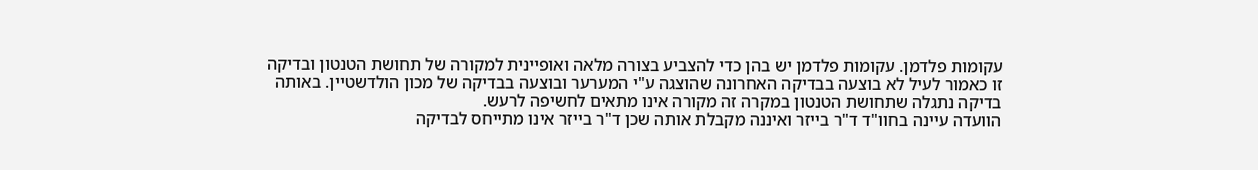עקומות פלדמן. עקומות פלדמן יש בהן כדי להצביע בצורה מלאה ואופיינית למקורה של תחושת הטנטון ובדיקה זו כאמור לעיל לא בוצעה בבדיקה האחרונה שהוצגה ע"י המערער ובוצעה בבדיקה של מכון הולדשטיין. באותה בדיקה נתגלה שתחושת הטנטון במקרה זה מקורה אינו מתאים לחשיפה לרעש.
הוועדה עיינה בחוו"ד ד"ר בייזר ואיננה מקבלת אותה שכן ד"ר בייזר אינו מתייחס לבדיקה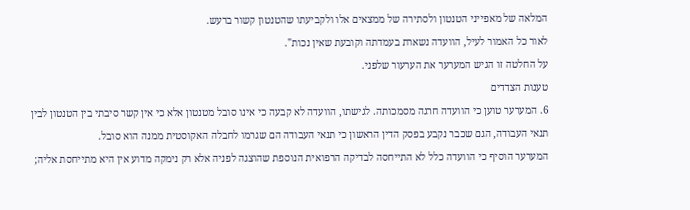המלאה של מאפייני הטנטון ולסתירה של ממצאים אלו ולקביעתו שהטנטון קשור ברעש.
לאור כל האמור לעיל, הוועדה נשארת בעמדתה וקובעת שאין נכות".
על החלטה זו הגיש המערער את הערעור שלפני.
טענות הצדדים
6. המערער טוען כי הוועדה חרגה מסמכותה. לגישתו, הוועדה לא קבעה כי אינו סובל מטנטון אלא כי אין קשר סיבתי בין הטנטון לבין תנאי העבודה, הגם שכבר נקבע בפסק הדין הראשון כי תנאי העבודה הם שגרמו לחבלה האקוסטית ממנה הוא סובל.
המערער הוסיף כי הוועדה כלל לא התייחסה לבדיקה הרפואית הנוספת שהוצגה לפניה אלא רק נימקה מדוע אין היא מתייחסת אליה;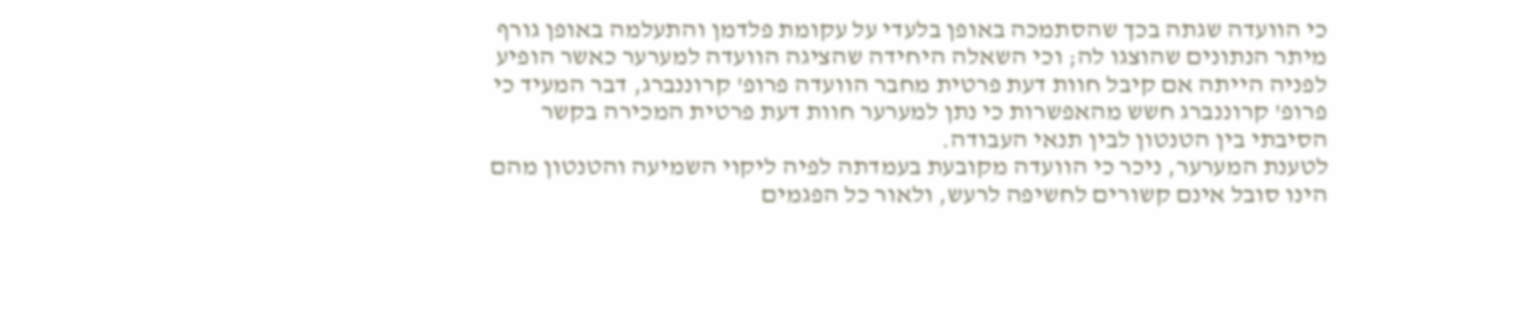כי הוועדה שגתה בכך שהסתמכה באופן בלעדי על עקומת פלדמן והתעלמה באופן גורף מיתר הנתונים שהוצגו לה; וכי השאלה היחידה שהציגה הוועדה למערער כאשר הופיע לפניה הייתה אם קיבל חוות דעת פרטית מחבר הוועדה פרופ' קרוננברג, דבר המעיד כי פרופ' קרוננברג חשש מהאפשרות כי נתן למערער חוות דעת פרטית המכירה בקשר הסיבתי בין הטנטון לבין תנאי העבודה.
לטענת המערער, ניכר כי הוועדה מקובעת בעמדתה לפיה ליקוי השמיעה והטנטון מהם הינו סובל אינם קשורים לחשיפה לרעש, ולאור כל הפגמים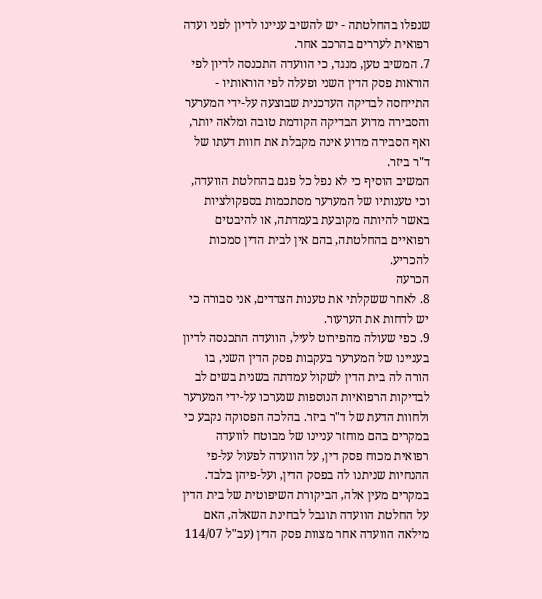שנפלו בהחלטתה - יש להשיב עניינו לדיון לפני ועדה רפואית לעררים בהרכב אחר.
7. המשיב טען, מנגד, כי הוועדה התכנסה לדיון לפי הוראות פסק הדין השני ופעלה לפי הוראותיו - התייחסה לבדיקה העדכנית שבוצעה על-ידי המערער והסבירה מדוע הבדיקה הקודמת טובה ומלאה יותר, ואף הסבירה מדוע אינה מקבלת את חוות דעתו של ד"ר ביזר.
המשיב הוסיף כי לא נפל כל פגם בהחלטת הוועדה, וכי טענותיו של המערער מסתכמות בספקולציות באשר להיותה מקובעת בעמדתה, או להיבטים רפואיים בהחלטתה, בהם אין לבית הדין סמכות להכריע.
הכרעה
8. לאחר ששקלתי את טענות הצדדים, אני סבורה כי יש לדחות את הערעור.
9. כפי שעולה מהפירוט לעיל, הוועדה התכנסה לדיון בעניינו של המערער בעקבות פסק הדין השני, בו הורה לה בית הדין לשקול עמדתה בשנית בשים לב לבדיקות הרפואיות הנוספות שנערכו על-ידי המערער ולחוות הדעת של ד"ר ביזר. בהלכה הפסוקה נקבע כי במקרים בהם מוחזר עניינו של מבוטח לוועדה רפואית מכוח פסק דין, על הוועדה לפעול על-פי ההנחיות שניתנו לה בפסק הדין, ועל-פיהן בלבד. במקרים מעין אלה, הביקורת השיפוטית של בית הדין על החלטת הוועדה תוגבל לבחינת השאלה, האם מילאה הוועדה אחר מצוות פסק הדין (עב"ל 114/07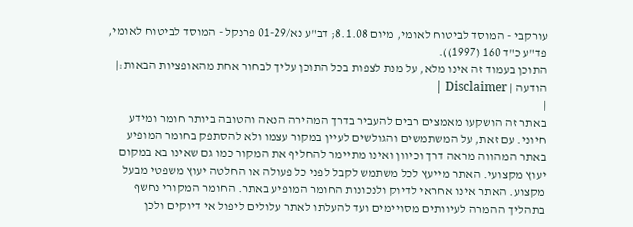עורקבי - המוסד לביטוח לאומי, מיום 8.1.08; דב"ע נא/01-29 פרנקל - המוסד לביטוח לאומי, פד"ע כ"ד 160 (1997)).
התוכן בעמוד זה אינו מלא, על מנת לצפות בכל התוכן עליך לבחור אחת מהאופציות הבאות:| הודעה | Disclaimer |
|
באתר זה הושקעו מאמצים רבים להעביר בדרך המהירה הנאה והטובה ביותר חומר ומידע חיוני. עם זאת, על המשתמשים והגולשים לעיין במקור עצמו ולא להסתפק בחומר המופיע באתר המהווה מראה דרך וכיוון ואינו מתיימר להחליף את המקור כמו גם שאינו בא במקום יעוץ מקצועי. האתר מייעץ לכל משתמש לקבל לפני כל פעולה או החלטה יעוץ משפטי מבעל מקצוע. האתר אינו אחראי לדיוק ולנכונות החומר המופיע באתר. החומר המקורי נחשף בתהליך ההמרה לעיוותים מסויימים ועד להעלתו לאתר עלולים ליפול אי דיוקים ולכן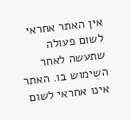אין האתר אחראי לשום פעולה שתעשה לאחר השימוש בו. האתר אינו אחראי לשום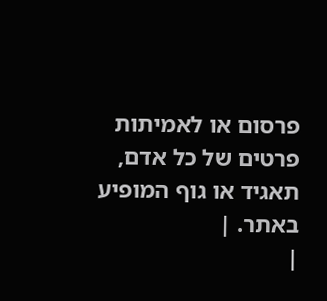פרסום או לאמיתות פרטים של כל אדם, תאגיד או גוף המופיע באתר. |
|